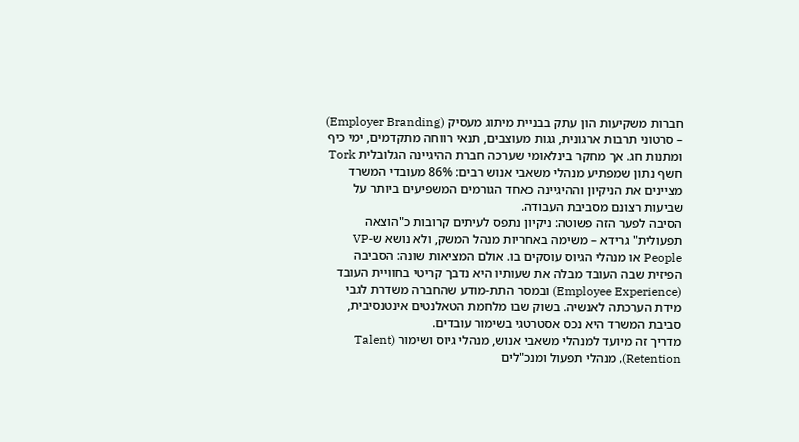חברות משקיעות הון עתק בבניית מיתוג מעסיק (Employer Branding) – סרטוני תרבות ארגונית, גגות מעוצבים, תנאי רווחה מתקדמים, ימי כיף ומתנות חג. אך מחקר בינלאומי שערכה חברת ההיגיינה הגלובלית Tork חשף נתון שמפתיע מנהלי משאבי אנוש רבים: 86% מעובדי המשרד מציינים את הניקיון וההיגיינה כאחד הגורמים המשפיעים ביותר על שביעות רצונם מסביבת העבודה.
הסיבה לפער הזה פשוטה: ניקיון נתפס לעיתים קרובות כ"הוצאה תפעולית" גרידא – משימה באחריות מנהל המשק, ולא נושא ש-VP People או מנהלי הגיוס עוסקים בו. אולם המציאות שונה: הסביבה הפיזית שבה העובד מבלה את שעותיו היא נדבך קריטי בחוויית העובד (Employee Experience) ובמסר התת-מודע שהחברה משדרת לגבי מידת הערכתה לאנשיה. בשוק שבו מלחמת הטאלנטים אינטנסיבית, סביבת המשרד היא נכס אסטרטגי בשימור עובדים.
מדריך זה מיועד למנהלי משאבי אנוש, מנהלי גיוס ושימור (Talent Retention), מנהלי תפעול ומנכ"לים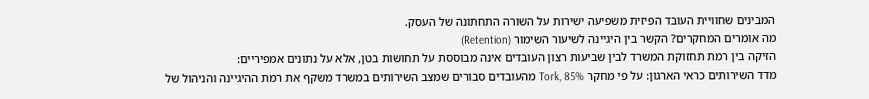המבינים שחוויית העובד הפיזית משפיעה ישירות על השורה התחתונה של העסק.
מה אומרים המחקרים? הקשר בין היגיינה לשיעור השימור (Retention)
הזיקה בין רמת תחזוקת המשרד לבין שביעות רצון העובדים אינה מבוססת על תחושות בטן, אלא על נתונים אמפיריים:
מדד השירותים כראי הארגון: על פי מחקר Tork, 85% מהעובדים סבורים שמצב השירותים במשרד משקף את רמת ההיגיינה והניהול של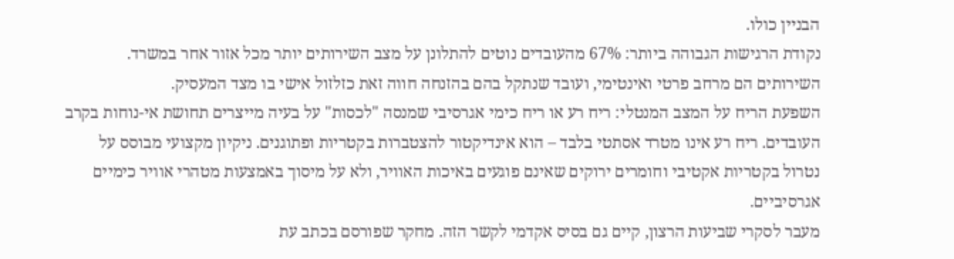הבניין כולו.
נקודת הרגישות הגבוהה ביותר: 67% מהעובדים נוטים להתלונן על מצב השירותים יותר מכל אזור אחר במשרד. השירותים הם מרחב פרטי ואינטימי, ועובד שנתקל בהם בהזנחה חווה זאת כזלזול אישי בו מצד המעסיק.
השפעת הריח על המצב המנטלי: ריח רע או ריח כימי אגרסיבי שמנסה "לכסות" על בעיה מייצרים תחושת אי-נוחות בקרב העובדים. ריח רע אינו מטרד אסתטי בלבד – הוא אינדיקטור להצטברות בקטריות ופתוגנים. ניקיון מקצועי מבוסס על נטרול בקטריות אקטיבי וחומרים ירוקים שאינם פוגעים באיכות האוויר, ולא על מיסוך באמצעות מטהרי אוויר כימיים אגרסיביים.
מעבר לסקרי שביעות הרצון, קיים גם בסיס אקדמי לקשר הזה. מחקר שפורסם בכתב עת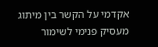אקדמי על הקשר בין מיתוג מעסיק פנימי לשימור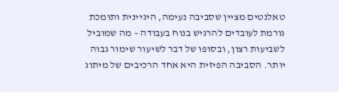טאלנטים מציין שסביבה נעימה, היגיינית ותומכת גורמת לעובדים להרגיש בנוח בעבודה – מה שמוביל לשביעות רצון, ובסופו של דבר לשיעור שימור גבוה יותר. הסביבה הפיזית היא אחד הרכיבים של מיתוג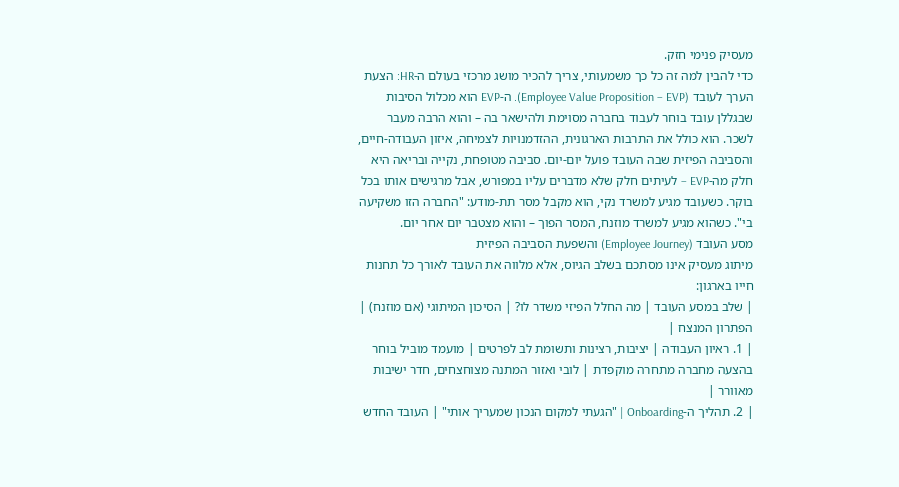מעסיק פנימי חזק.
כדי להבין למה זה כל כך משמעותי, צריך להכיר מושג מרכזי בעולם ה-HR: הצעת הערך לעובד (Employee Value Proposition – EVP). ה-EVP הוא מכלול הסיבות שבגללן עובד בוחר לעבוד בחברה מסוימת ולהישאר בה – והוא הרבה מעבר לשכר. הוא כולל את התרבות הארגונית, ההזדמנויות לצמיחה, איזון העבודה-חיים, והסביבה הפיזית שבה העובד פועל יום-יום. סביבה מטופחת, נקייה ובריאה היא חלק מה-EVP – לעיתים חלק שלא מדברים עליו במפורש, אבל מרגישים אותו בכל בוקר. כשעובד מגיע למשרד נקי, הוא מקבל מסר תת-מודע: "החברה הזו משקיעה בי". כשהוא מגיע למשרד מוזנח, המסר הפוך – והוא מצטבר יום אחר יום.
מסע העובד (Employee Journey) והשפעת הסביבה הפיזית
מיתוג מעסיק אינו מסתכם בשלב הגיוס, אלא מלווה את העובד לאורך כל תחנות חייו בארגון:
| שלב במסע העובד | מה החלל הפיזי משדר לו? | הסיכון המיתוגי (אם מוזנח) | הפתרון המנצח |
| 1. ראיון העבודה | יציבות, רצינות ותשומת לב לפרטים | מועמד מוביל בוחר בהצעה מחברה מתחרה מוקפדת | לובי ואזור המתנה מצוחצחים, חדר ישיבות מאוורר |
| 2. תהליך ה-Onboarding | "הגעתי למקום הנכון שמעריך אותי" | העובד החדש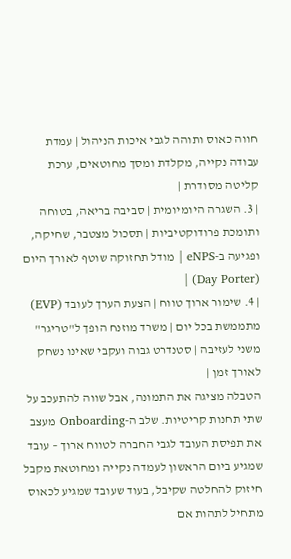חווה כאוס ותוהה לגבי איכות הניהול | עמדת עבודה נקייה, מקלדת ומסך מחוטאים, ערכת קליטה מסודרת |
| 3. השגרה היומיומית | סביבה בריאה, בטוחה ותומכת פרודוקטיביות | תסכול מצטבר, שחיקה, ופגיעה ב-eNPS | מודל תחזוקה שוטף לאורך היום (Day Porter) |
| 4. שימור ארוך טווח | הצעת הערך לעובד (EVP) מתממשת בכל יום | משרד מוזנח הופך ל"טריגר" משני לעזיבה | סטנדרט גבוה ועקבי שאינו נשחק לאורך זמן |
הטבלה מציגה את התמונה, אבל שווה להתעכב על שתי תחנות קריטיות. שלב ה-Onboarding מעצב את תפיסת העובד לגבי החברה לטווח ארוך – עובד שמגיע ביום הראשון לעמדה נקייה ומחוטאת מקבל חיזוק להחלטה שקיבל, בעוד שעובד שמגיע לכאוס מתחיל לתהות אם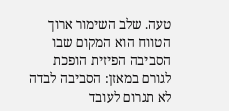טעה. שלב השימור ארוך הטווח הוא המקום שבו הסביבה הפיזית הופכת לגורם במאזן: הסביבה לבדה לא תגרום לעובד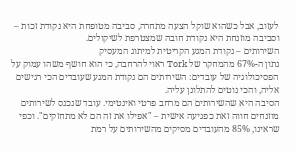לעזוב, אבל כשהוא שוקל הצעה מתחרה, סביבה מטופחת היא נקודת זכות – וסביבה מוזנחת היא נקודת חובה שמצטרפת לשיקולים.
השירותים – נקודת המגע הקריטית למיתוג המעסיק
נתון ה-67% מהמחקר של Tork ראוי להרחבה, כי הוא חושף משהו עמוק על הפסיכולוגיה של עובדים: השירותים הם נקודת המגע שעובדים הכי רגישים אליה, והכי נוטים להתלונן עליה.
הסיבה היא שהשירותים הם מרחב פרטי ואינטימי. עובד שנכנס לשירותים מוזנחים חווה זאת כפגיעה אישית – "אפילו את זה הם לא מתחזקים". וכפי שראינו, 85% מהעובדים מסיקים מהשירותים על רמת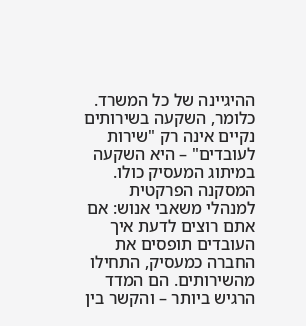ההיגיינה של כל המשרד. כלומר, השקעה בשירותים נקיים אינה רק "שירות לעובדים" – היא השקעה במיתוג המעסיק כולו.
המסקנה הפרקטית למנהלי משאבי אנוש: אם אתם רוצים לדעת איך העובדים תופסים את החברה כמעסיק, התחילו מהשירותים. הם המדד הרגיש ביותר – והקשר בין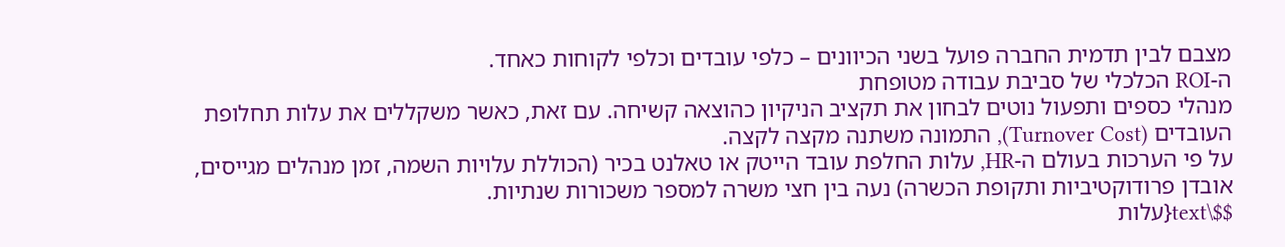מצבם לבין תדמית החברה פועל בשני הכיוונים – כלפי עובדים וכלפי לקוחות כאחד.
ה-ROI הכלכלי של סביבת עבודה מטופחת
מנהלי כספים ותפעול נוטים לבחון את תקציב הניקיון כהוצאה קשיחה. עם זאת, כאשר משקללים את עלות תחלופת העובדים (Turnover Cost), התמונה משתנה מקצה לקצה.
על פי הערכות בעולם ה-HR, עלות החלפת עובד הייטק או טאלנט בכיר (הכוללת עלויות השמה, זמן מנהלים מגייסים, אובדן פרודוקטיביות ותקופת הכשרה) נעה בין חצי משרה למספר משכורות שנתיות.
$$\text{עלות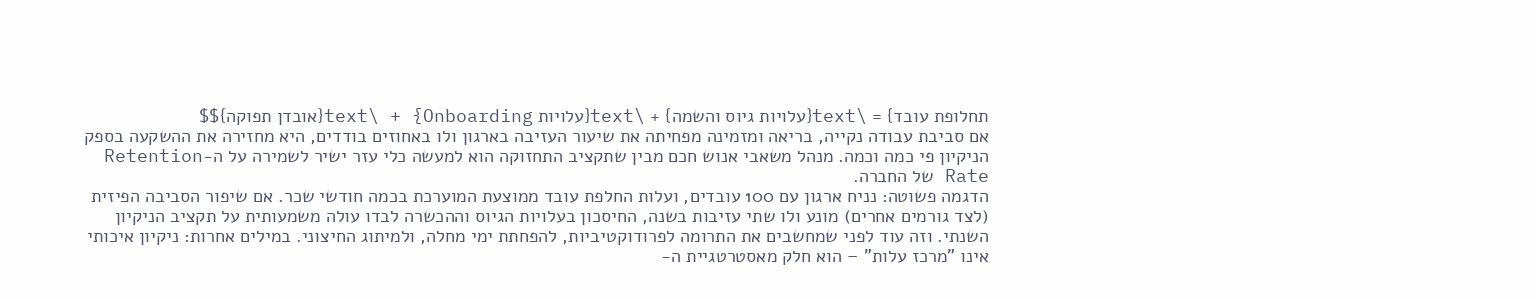תחלופת עובד} = \text{עלויות גיוס והשמה} + \text{עלויות Onboarding} + \text{אובדן תפוקה}$$
אם סביבת עבודה נקייה, בריאה ומזמינה מפחיתה את שיעור העזיבה בארגון ולו באחוזים בודדים, היא מחזירה את ההשקעה בספק הניקיון פי כמה וכמה. מנהל משאבי אנוש חכם מבין שתקציב התחזוקה הוא למעשה כלי עזר ישיר לשמירה על ה-Retention Rate של החברה.
הדגמה פשוטה: נניח ארגון עם 100 עובדים, ועלות החלפת עובד ממוצעת המוערכת בכמה חודשי שכר. אם שיפור הסביבה הפיזית (לצד גורמים אחרים) מונע ולו שתי עזיבות בשנה, החיסכון בעלויות הגיוס וההכשרה לבדו עולה משמעותית על תקציב הניקיון השנתי. וזה עוד לפני שמחשבים את התרומה לפרודוקטיביות, להפחתת ימי מחלה, ולמיתוג החיצוני. במילים אחרות: ניקיון איכותי אינו "מרכז עלות" – הוא חלק מאסטרטגיית ה-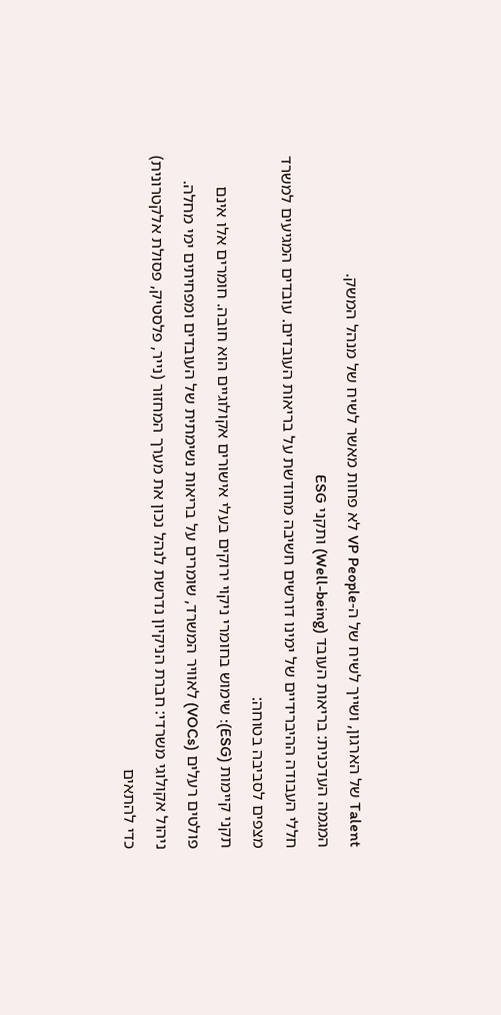Talent של הארגון, ושייך לשיח של ה-VP People לא פחות מאשר לשיח של מנהל המשק.
המגמה העדכנית: בריאות העובד (Well-being) ותקני ESG
חללי העבודה ההיברידיים של ימינו דורשים חשיבה מחודשת על בריאות העובדים. עובדים המגיעים למשרד מצפים לסביבה בטוחה:
תקני קיימות (ESG): שימוש בחומרי ניקוי ירוקים בעלי אישורים אקולוגיים הוא חובה. חומרים אלו אינם פולטים רעלים (VOCs) לאוויר המשרד, שומרים על בריאות נשימתית של העובדים ומפחיתים ימי מחלה.
ניהול אקולוגי משרדי: חברת הניקיון נדרשת לנהל נכון את מערך המחזור (נייר, פלסטיק, פסולת אלקטרונית) כדי להתאים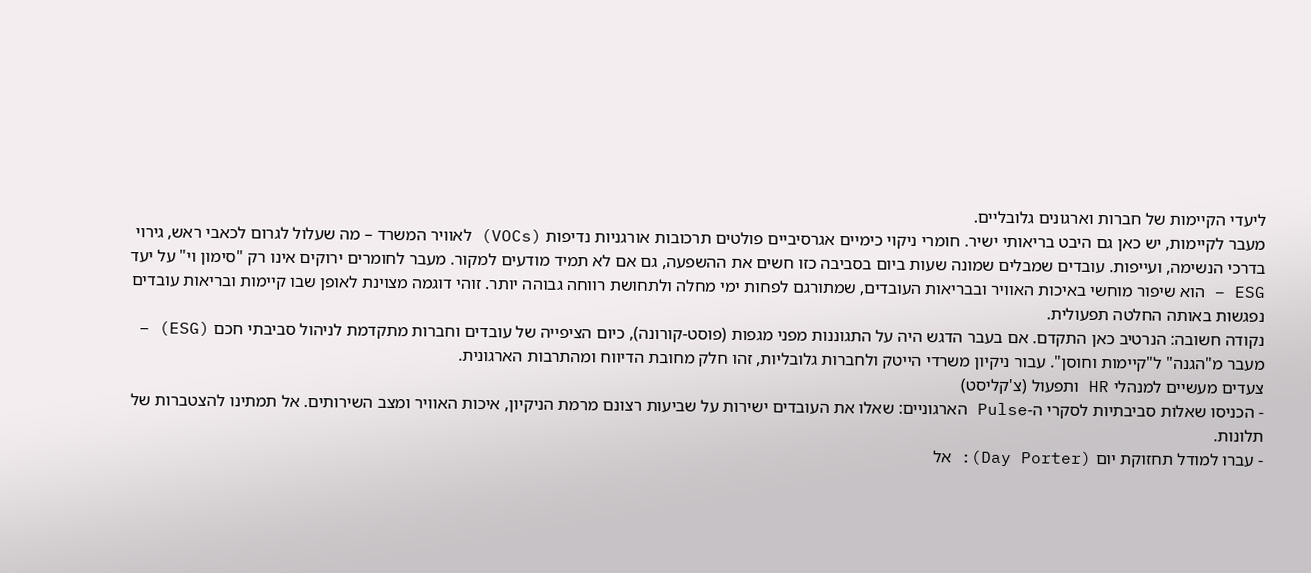ליעדי הקיימות של חברות וארגונים גלובליים.
מעבר לקיימות, יש כאן גם היבט בריאותי ישיר. חומרי ניקוי כימיים אגרסיביים פולטים תרכובות אורגניות נדיפות (VOCs) לאוויר המשרד – מה שעלול לגרום לכאבי ראש, גירוי בדרכי הנשימה, ועייפות. עובדים שמבלים שמונה שעות ביום בסביבה כזו חשים את ההשפעה, גם אם לא תמיד מודעים למקור. מעבר לחומרים ירוקים אינו רק "סימון וי" על יעד ESG – הוא שיפור מוחשי באיכות האוויר ובבריאות העובדים, שמתורגם לפחות ימי מחלה ולתחושת רווחה גבוהה יותר. זוהי דוגמה מצוינת לאופן שבו קיימות ובריאות עובדים נפגשות באותה החלטה תפעולית.
נקודה חשובה: הנרטיב כאן התקדם. אם בעבר הדגש היה על התגוננות מפני מגפות (פוסט-קורונה), כיום הציפייה של עובדים וחברות מתקדמת לניהול סביבתי חכם (ESG) – מעבר מ"הגנה" ל"קיימות וחוסן". עבור ניקיון משרדי הייטק ולחברות גלובליות, זהו חלק מחובת הדיווח ומהתרבות הארגונית.
צעדים מעשיים למנהלי HR ותפעול (צ'קליסט)
- הכניסו שאלות סביבתיות לסקרי ה-Pulse הארגוניים: שאלו את העובדים ישירות על שביעות רצונם מרמת הניקיון, איכות האוויר ומצב השירותים. אל תמתינו להצטברות של תלונות.
- עברו למודל תחזוקת יום (Day Porter): אל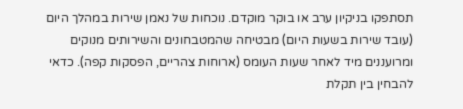תסתפקו בניקיון ערב או בוקר מוקדם. נוכחות של נאמן שירות במהלך היום (עובד שירות בשעות היום) מבטיחה שהמטבחונים והשירותים מנוקים ומרועננים מיד לאחר שעות העומס (ארוחות צהריים, הפסקות קפה). כדאי להבחין בין תקלת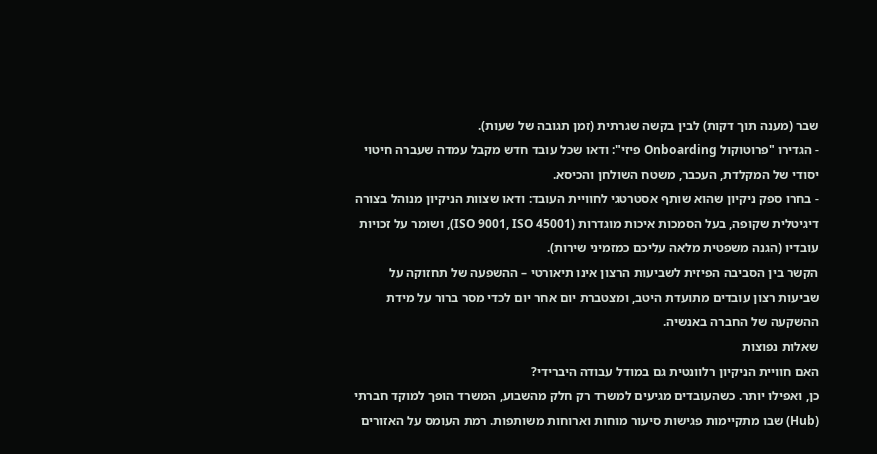שבר (מענה תוך דקות) לבין בקשה שגרתית (זמן תגובה של שעות).
- הגדירו "פרוטוקול Onboarding פיזי": ודאו שכל עובד חדש מקבל עמדה שעברה חיטוי יסודי של המקלדת, העכבר, משטח השולחן והכיסא.
- בחרו ספק ניקיון שהוא שותף אסטרטגי לחוויית העובד: ודאו שצוות הניקיון מנוהל בצורה דיגיטלית שקופה, בעל הסמכות איכות מוגדרות (ISO 9001, ISO 45001), ושומר על זכויות עובדיו (הגנה משפטית מלאה עליכם כמזמיני שירות).
הקשר בין הסביבה הפיזית לשביעות הרצון אינו תיאורטי – ההשפעה של תחזוקה על שביעות רצון עובדים מתועדת היטב, ומצטברת יום אחר יום לכדי מסר ברור על מידת ההשקעה של החברה באנשיה.
שאלות נפוצות
האם חוויית הניקיון רלוונטית גם במודל עבודה היברידי?
כן, ואפילו יותר. כשהעובדים מגיעים למשרד רק חלק מהשבוע, המשרד הופך למוקד חברתי (Hub) שבו מתקיימות פגישות סיעור מוחות וארוחות משותפות. רמת העומס על האזורים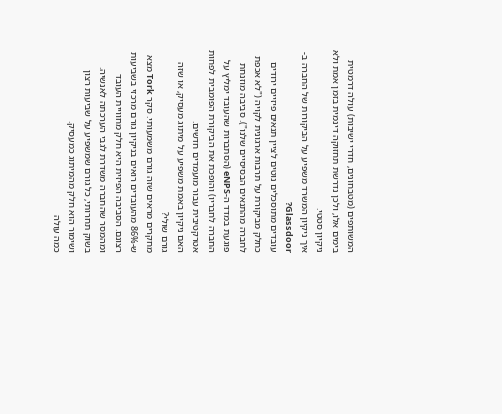המשותפים (מטבחונים, חדרי ישיבות) עולה דרמטית בימים אלו, ולכן נדרשת תחזוקה דינמית בזמן אמת ולא ניקיון סטטי.
איך ניקיון המשרד משפיע על הביקורות של החברה ב-Glassdoor?
עובדים מתוסכלים נוטים לציין תנאים פיזיים ירודים כחלק מביקורת על תרבות ארגונית לקויה ("לא אכפת לחברה מהתנאים הבסיסיים שלנו"). סביבה מוזנחת פוגעת במדד ה-eNPS (הסתברות שהעובד ימליץ על החברה לחבריו) והופכת את הביקורת הפומבית לפחות אטרקטיבית עבור מועמדים חדשים.
האם ניקיון באמת משפיע על מיתוג מעסיק, או שזה גורם שולי?
מחקרים מראים שזה גורם משמעותי. סקר Tork מצא ש-86% מהעובדים רואים בניקיון גורם מרכזי בשביעות רצונם. הסביבה הפיזית היא חלק מחוויית העובד ומהמסר שהחברה משדרת לגבי הערכתה לאנשיה. בשוק תחרותי, כל גורם שמשפיע על שביעות רצון ושימור הוא חלק מהמיתוג כמעסיק.
כמה עולה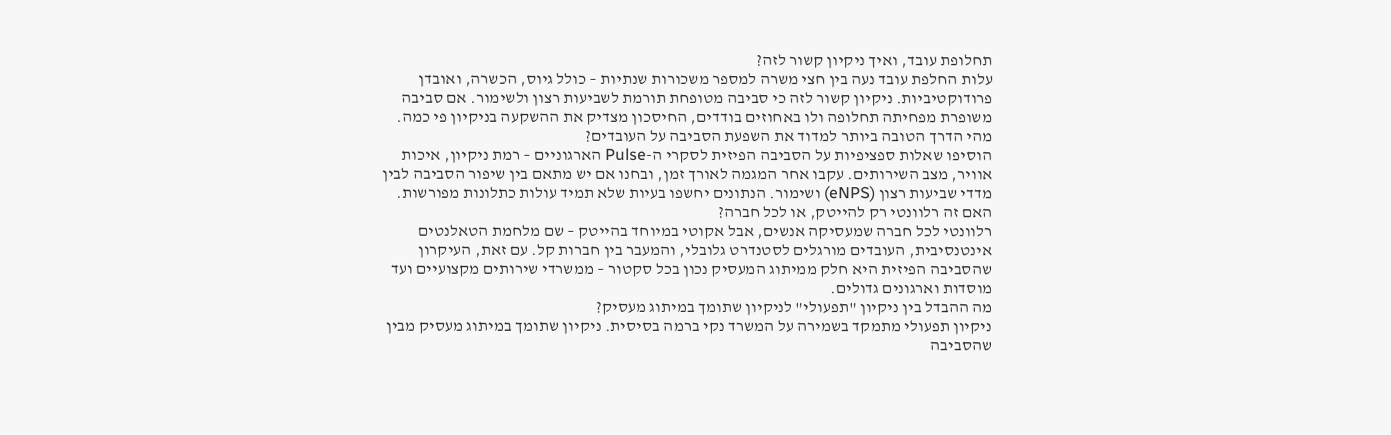תחלופת עובד, ואיך ניקיון קשור לזה?
עלות החלפת עובד נעה בין חצי משרה למספר משכורות שנתיות – כולל גיוס, הכשרה, ואובדן פרודוקטיביות. ניקיון קשור לזה כי סביבה מטופחת תורמת לשביעות רצון ולשימור. אם סביבה משופרת מפחיתה תחלופה ולו באחוזים בודדים, החיסכון מצדיק את ההשקעה בניקיון פי כמה.
מהי הדרך הטובה ביותר למדוד את השפעת הסביבה על העובדים?
הוסיפו שאלות ספציפיות על הסביבה הפיזית לסקרי ה-Pulse הארגוניים – רמת ניקיון, איכות אוויר, מצב השירותים. עקבו אחר המגמה לאורך זמן, ובחנו אם יש מתאם בין שיפור הסביבה לבין מדדי שביעות רצון (eNPS) ושימור. הנתונים יחשפו בעיות שלא תמיד עולות כתלונות מפורשות.
האם זה רלוונטי רק להייטק, או לכל חברה?
רלוונטי לכל חברה שמעסיקה אנשים, אבל אקוטי במיוחד בהייטק – שם מלחמת הטאלנטים אינטנסיבית, העובדים מורגלים לסטנדרט גלובלי, והמעבר בין חברות קל. עם זאת, העיקרון שהסביבה הפיזית היא חלק ממיתוג המעסיק נכון בכל סקטור – ממשרדי שירותים מקצועיים ועד מוסדות וארגונים גדולים.
מה ההבדל בין ניקיון "תפעולי" לניקיון שתומך במיתוג מעסיק?
ניקיון תפעולי מתמקד בשמירה על המשרד נקי ברמה בסיסית. ניקיון שתומך במיתוג מעסיק מבין שהסביבה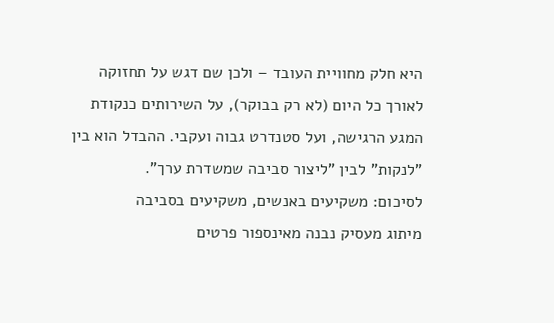היא חלק מחוויית העובד – ולכן שם דגש על תחזוקה לאורך כל היום (לא רק בבוקר), על השירותים כנקודת המגע הרגישה, ועל סטנדרט גבוה ועקבי. ההבדל הוא בין "לנקות" לבין "ליצור סביבה שמשדרת ערך".
לסיכום: משקיעים באנשים, משקיעים בסביבה
מיתוג מעסיק נבנה מאינספור פרטים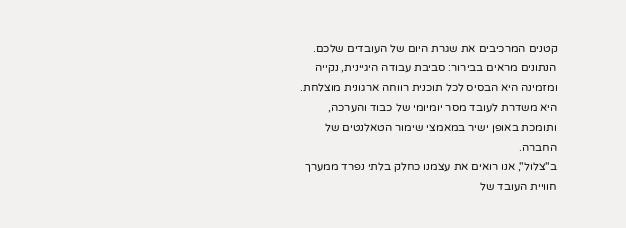קטנים המרכיבים את שגרת היום של העובדים שלכם. הנתונים מראים בבירור: סביבת עבודה היגיינית, נקייה ומזמינה היא הבסיס לכל תוכנית רווחה ארגונית מוצלחת. היא משדרת לעובד מסר יומיומי של כבוד והערכה, ותומכת באופן ישיר במאמצי שימור הטאלנטים של החברה.
ב"צלול", אנו רואים את עצמנו כחלק בלתי נפרד ממערך חוויית העובד של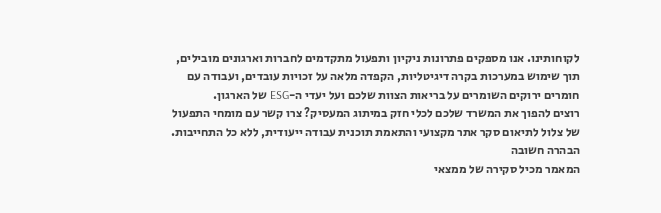לקוחותינו. אנו מספקים פתרונות ניקיון ותפעול מתקדמים לחברות וארגונים מובילים, תוך שימוש במערכות בקרה דיגיטליות, הקפדה מלאה על זכויות עובדים, ועבודה עם חומרים ירוקים השומרים על בריאות הצוות שלכם ועל יעדי ה-ESG של הארגון.
רוצים להפוך את המשרד שלכם לכלי חזק במיתוג המעסיק? צרו קשר עם מומחי התפעול של צלול לתיאום סקר אתר מקצועי והתאמת תוכנית עבודה ייעודית, ללא כל התחייבות.
הבהרה חשובה
המאמר מכיל סקירה של ממצאי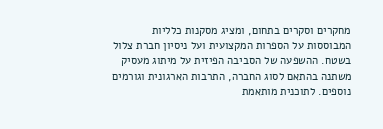מחקרים וסקרים בתחום, ומציג מסקנות כלליות המבוססות על הספרות המקצועית ועל ניסיון חברת צלול בשטח. ההשפעה של הסביבה הפיזית על מיתוג מעסיק משתנה בהתאם לסוג החברה, התרבות הארגונית וגורמים נוספים. לתוכנית מותאמת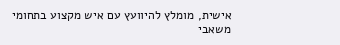אישית, מומלץ להיוועץ עם איש מקצוע בתחומי משאבי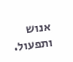אנוש ותפעול.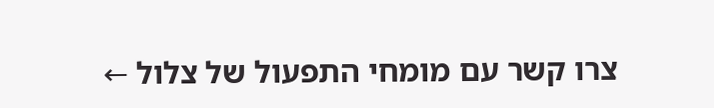צרו קשר עם מומחי התפעול של צלול ←